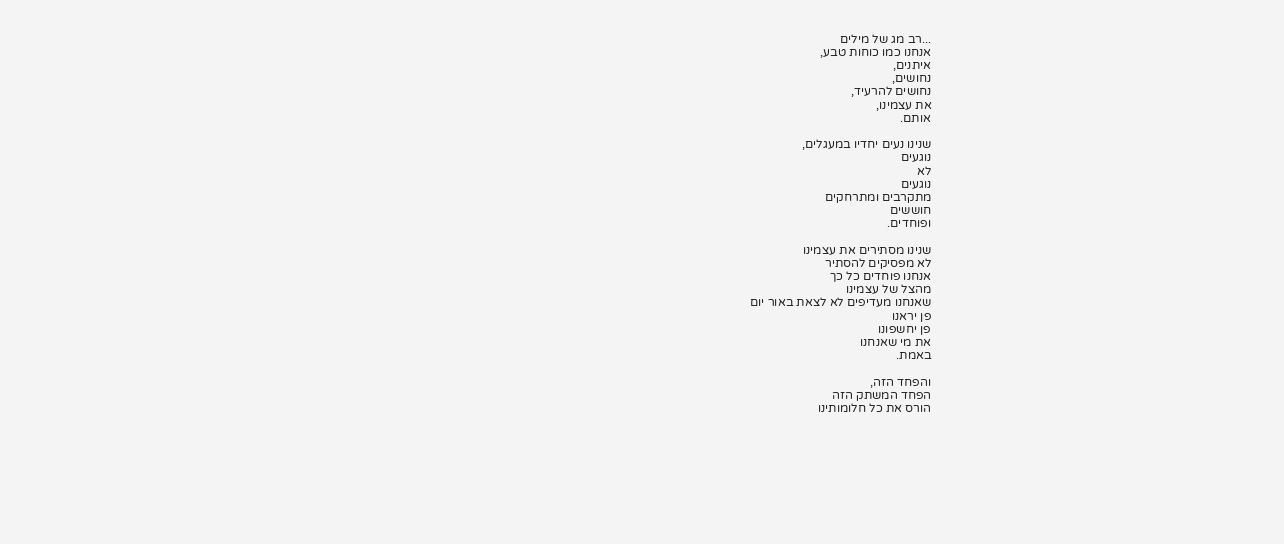...רב מג של מילים
אנחנו כמו כוחות טבע,
איתנים,
נחושים,
נחושים להרעיד,
את עצמינו,
אותם.

שנינו נעים יחדיו במעגלים,
נוגעים
לא
נוגעים
מתקרבים ומתרחקים
חוששים
ופוחדים.

שנינו מסתירים את עצמינו
לא מפסיקים להסתיר
אנחנו פוחדים כל כך
מהצל של עצמינו
שאנחנו מעדיפים לא לצאת באור יום
פן יראנו
פן יחשפונו
את מי שאנחנו
באמת.

והפחד הזה,
הפחד המשתק הזה
הורס את כל חלומותינו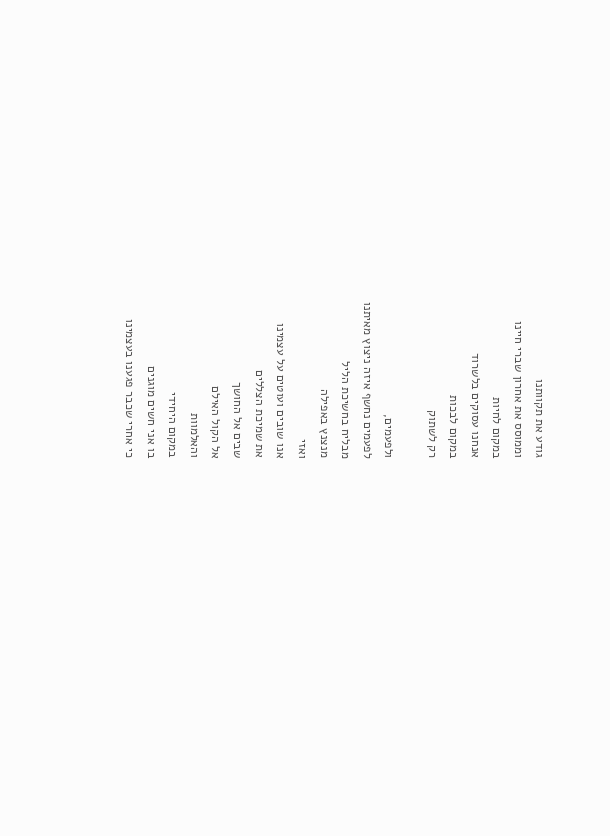גודע את תקוותנו
וממוסס את אחרון שברי חיינו
במקום לחיות
אנחנו עסוקים בלשרוד
במקום לבכות
רק לשתוק

ולפעמים,
לפעמים נחשף איזה ניצוץ מאיתנו
מבליח בחשיכת הליל
מנצנץ באפילה
ואזי
אנו שובים ועוטים על עצמינו
את שמיכת הצללים
שבים אל החושך
אל הקול האילם
והאלמוות
במקום היחידי
בו אני חשים מוגנים
כי אחרי שכבר פגענו בעצמינו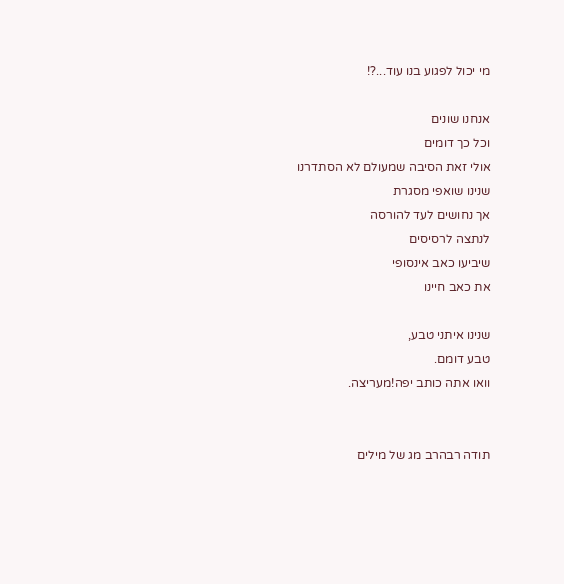מי יכול לפגוע בנו עוד...?!

אנחנו שונים
וכל כך דומים
אולי זאת הסיבה שמעולם לא הסתדרנו
שנינו שואפי מסגרת
אך נחושים לעד להורסה
לנתצה לרסיסים
שיביעו כאב אינסופי
את כאב חיינו

שנינו איתני טבע,
טבע דומם.
וואו אתה כותב יפה!מעריצה.


תודה רבהרב מג של מילים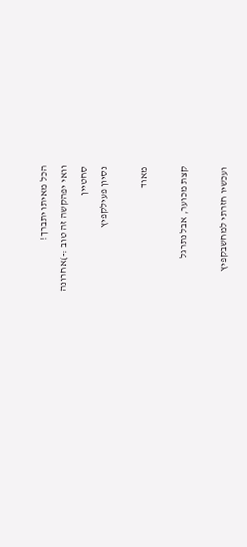הכל מאיתו יתברך!
וואי יפהקשה זה טוב :-)אחרונה
סחטיין
נסיון פעילקפיץ

מאוד

קצת מכוער, אבל נתרגל

ועכשיו חזרתי למחשבקפיץ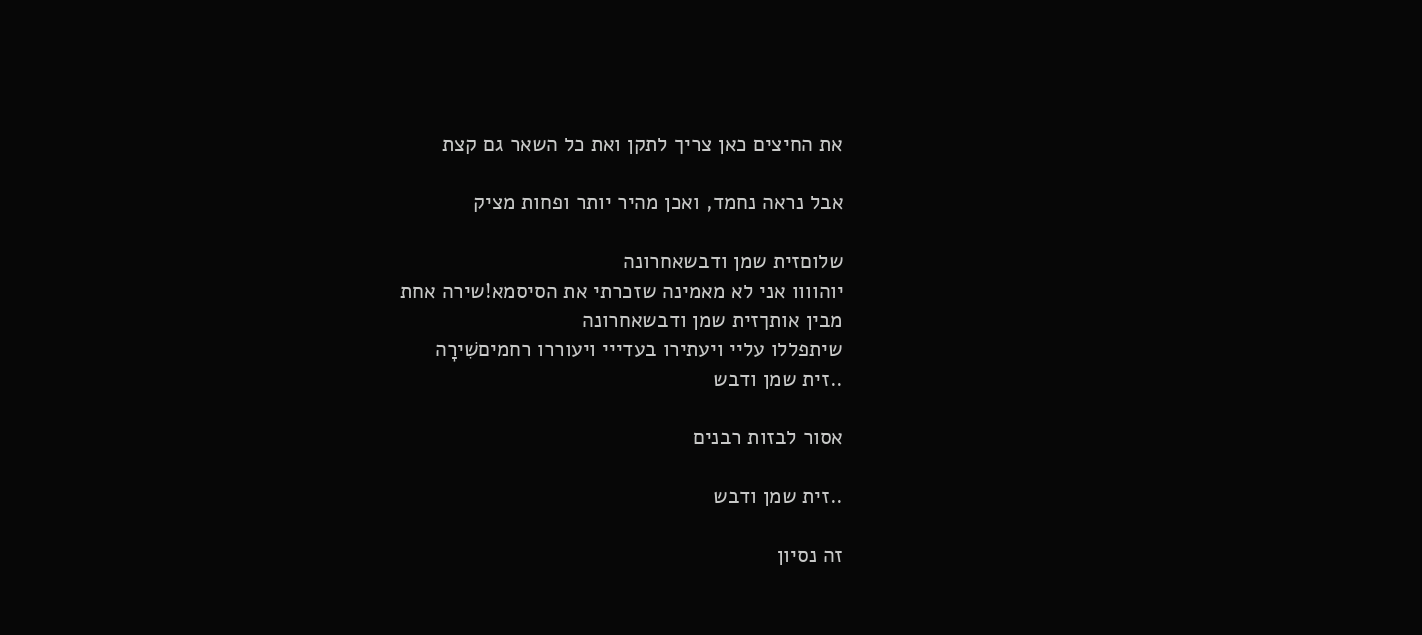את החיצים כאן צריך לתקן ואת כל השאר גם קצת

אבל נראה נחמד, ואכן מהיר יותר ופחות מציק

שלוםזית שמן ודבשאחרונה
יוהוווו אני לא מאמינה שזכרתי את הסיסמא!שירה אחת
מבין אותךזית שמן ודבשאחרונה
שיתפללו עליי ויעתירו בעדייי ויעוררו רחמיםשִׁירָה
..זית שמן ודבש

אסור לבזות רבנים

..זית שמן ודבש

זה נסיון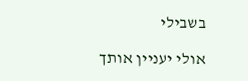בשבילי

אולי יעניין אותך